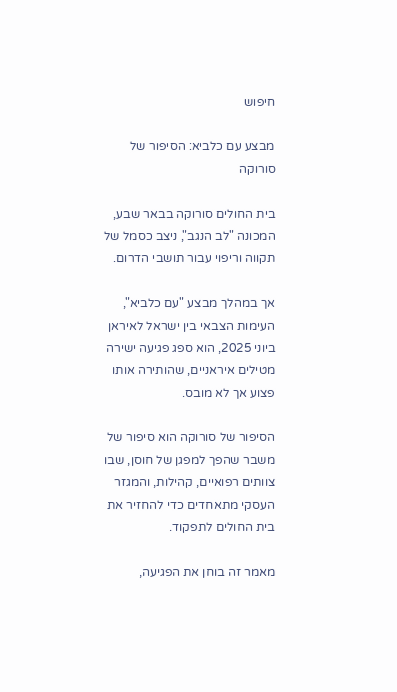חיפוש

מבצע עם כלביא: הסיפור של סורוקה

בית החולים סורוקה בבאר שבע, המכונה "לב הנגב", ניצב כסמל של תקווה וריפוי עבור תושבי הדרום.

אך במהלך מבצע "עם כלביא", העימות הצבאי בין ישראל לאיראן ביוני 2025, הוא ספג פגיעה ישירה מטילים איראניים, שהותירה אותו פצוע אך לא מובס.

הסיפור של סורוקה הוא סיפור של משבר שהפך למפגן של חוסן, שבו צוותים רפואיים, קהילות, והמגזר העסקי מתאחדים כדי להחזיר את בית החולים לתפקוד.

מאמר זה בוחן את הפגיעה,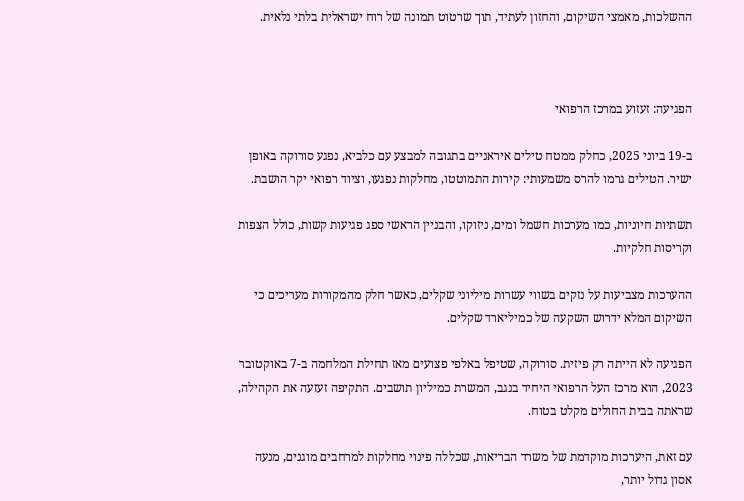ההשלכות, מאמצי השיקום, והחזון לעתיד, תוך שרטוט תמונה של רוח ישראלית בלתי נלאית.



הפגיעה: זעזוע במרכז הרפואי

ב-19 ביוני 2025, כחלק ממטח טילים איראניים בתגובה למבצע עם כלביא, נפגע סורוקה באופן ישיר. הטילים גרמו להרס משמעותי: קירות התמוטטו, מחלקות נפגעו, וציוד רפואי יקר הושבת.

תשתיות חיוניות, כמו מערכות חשמל ומים, ניזוקו, והבניין הראשי ספג פגיעות קשות, כולל הצפות וקריסות חלקיות.

ההערכות מצביעות על נזקים בשווי עשרות מיליוני שקלים, כאשר חלק מהמקורות מעריכים כי השיקום המלא ידרוש השקעה של כמיליארד שקלים.

הפגיעה לא הייתה רק פיזית. סורוקה, שטיפל באלפי פצועים מאז תחילת המלחמה ב-7 באוקטובר 2023, הוא מרכז העל הרפואי היחיד בנגב, המשרת כמיליון תושבים. התקיפה זעזעה את הקהילה, שראתה בבית החולים מקלט בטוח.

עם זאת, היערכות מוקדמת של משרד הבריאות, שכללה פינוי מחלקות למרחבים מוגנים, מנעה אסון גדול יותר,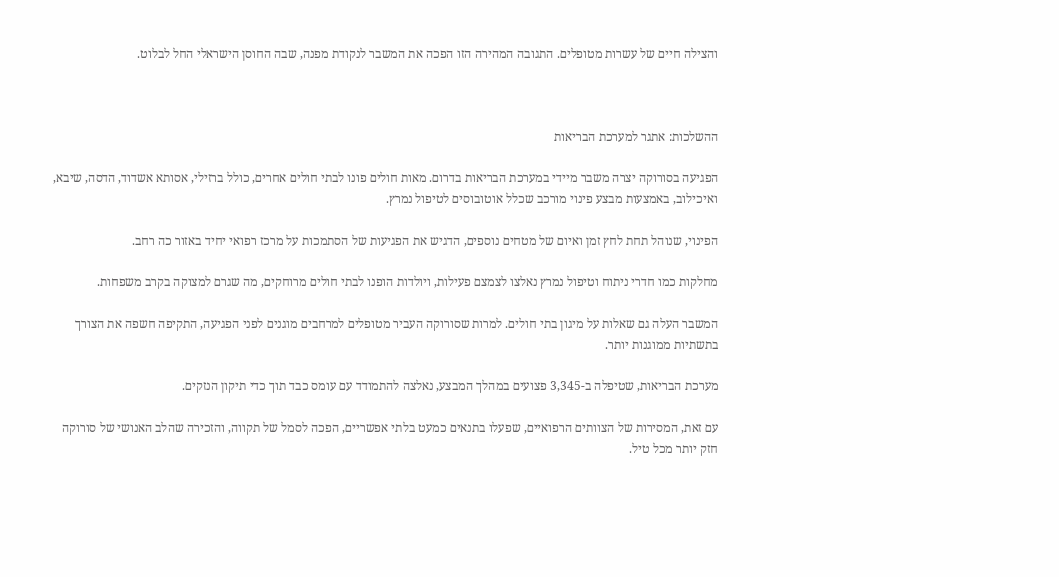והצילה חיים של עשרות מטופלים. התגובה המהירה הזו הפכה את המשבר לנקודת מפנה, שבה החוסן הישראלי החל לבלוט.



ההשלכות: אתגר למערכת הבריאות

הפגיעה בסורוקה יצרה משבר מיידי במערכת הבריאות בדרום. מאות חולים פונו לבתי חולים אחרים, כולל ברזילי, אסותא אשדוד, הדסה, שיבא, ואיכילוב, באמצעות מבצע פינוי מורכב שכלל אוטובוסים לטיפול נמרץ.

הפינוי, שנוהל תחת לחץ זמן ואיום של מטחים נוספים, הדגיש את הפגיעות של הסתמכות על מרכז רפואי יחיד באזור כה רחב.

מחלקות כמו חדרי ניתוח וטיפול נמרץ נאלצו לצמצם פעילות, ויולדות הופנו לבתי חולים מרוחקים, מה שגרם למצוקה בקרב משפחות.

המשבר העלה גם שאלות על מיגון בתי חולים. למרות שסורוקה העביר מטופלים למרחבים מוגנים לפני הפגיעה, התקיפה חשפה את הצורך בתשתיות ממוגנות יותר.

מערכת הבריאות, שטיפלה ב-3,345 פצועים במהלך המבצע, נאלצה להתמודד עם עומס כבד תוך כדי תיקון הנזקים.

עם זאת, המסירות של הצוותים הרפואיים, שפעלו בתנאים כמעט בלתי אפשריים, הפכה לסמל של תקווה, והזכירה שהלב האנושי של סורוקה חזק יותר מכל טיל.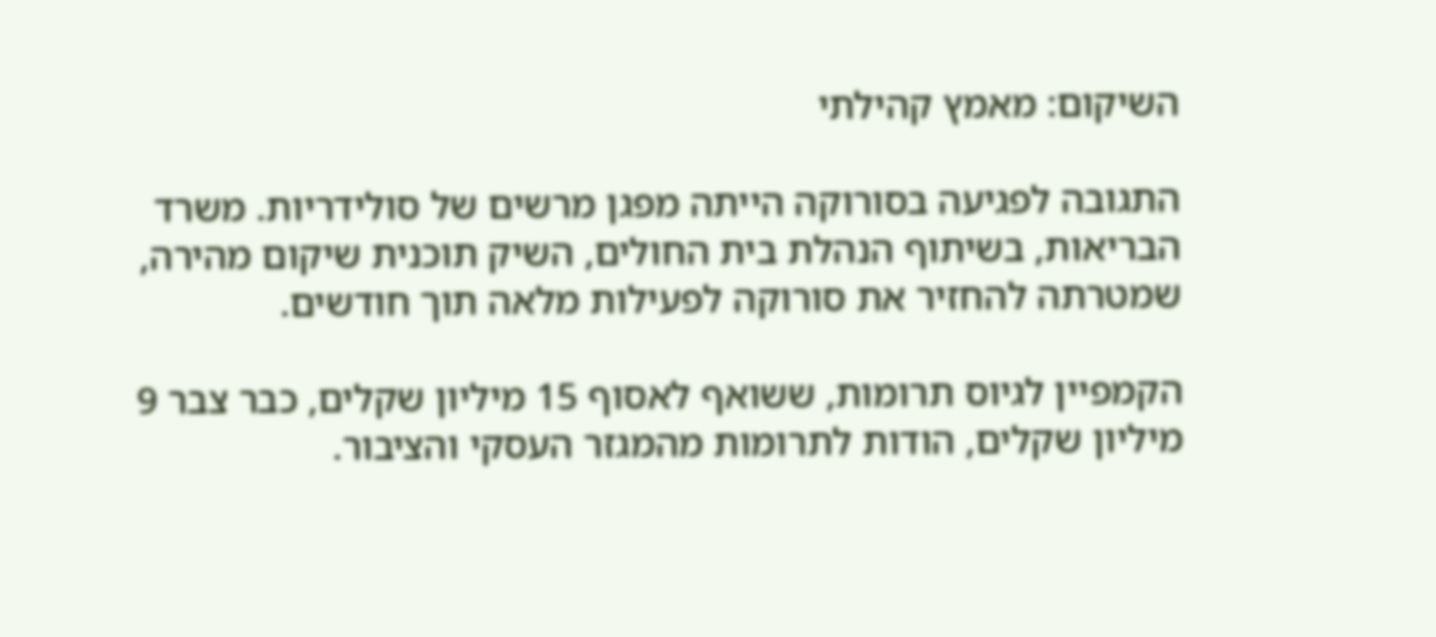השיקום: מאמץ קהילתי

התגובה לפגיעה בסורוקה הייתה מפגן מרשים של סולידריות. משרד הבריאות, בשיתוף הנהלת בית החולים, השיק תוכנית שיקום מהירה, שמטרתה להחזיר את סורוקה לפעילות מלאה תוך חודשים.

הקמפיין לגיוס תרומות, ששואף לאסוף 15 מיליון שקלים, כבר צבר 9 מיליון שקלים, הודות לתרומות מהמגזר העסקי והציבור.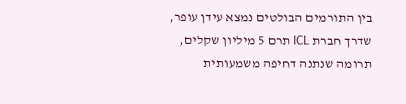בין התורמים הבולטים נמצא עידן עופר, שדרך חברת ICL תרם 5 מיליון שקלים, תרומה שנתנה דחיפה משמעותית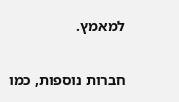למאמץ.

חברות נוספות, כמו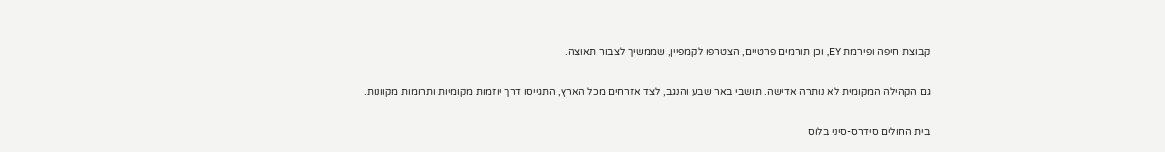קבוצת חיפה ופירמת EY, וכן תורמים פרטיים, הצטרפו לקמפיין, שממשיך לצבור תאוצה.

גם הקהילה המקומית לא נותרה אדישה. תושבי באר שבע והנגב, לצד אזרחים מכל הארץ, התגייסו דרך יוזמות מקומיות ותרומות מקוונות.

בית החולים סידרס-סיני בלוס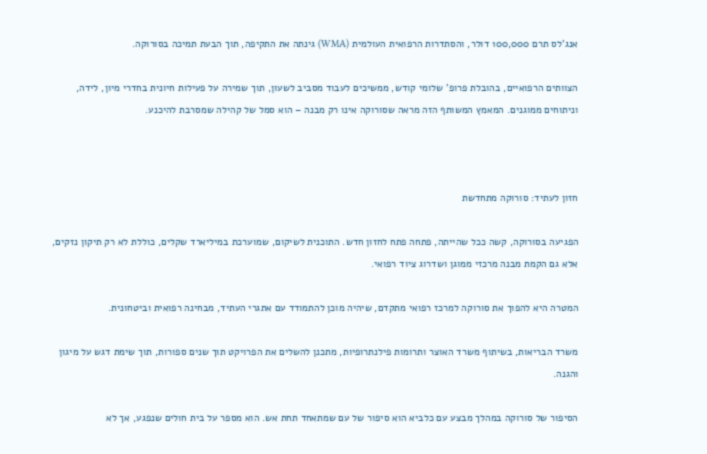אנג'לס תרם 100,000 דולר, והסתדרות הרפואית העולמית (WMA) גינתה את התקיפה, תוך הבעת תמיכה בסורוקה.

הצוותים הרפואיים, בהובלת פרופ' שלומי קודש, ממשיכים לעבוד מסביב לשעון, תוך שמירה על פעילות חיונית בחדרי מיון, לידה, וניתוחים ממוגנים. המאמץ המשותף הזה מראה שסורוקה אינו רק מבנה – הוא סמל של קהילה שמסרבת להיכנע.



חזון לעתיד: סורוקה מתחדשת

הפגיעה בסורוקה, קשה ככל שהייתה, פתחה פתח לחזון חדש. התוכנית לשיקום, שמוערכת במיליארד שקלים, כוללת לא רק תיקון נזקים, אלא גם הקמת מבנה מרכזי ממוגן ושדרוג ציוד רפואי.

המטרה היא להפוך את סורוקה למרכז רפואי מתקדם, שיהיה מוכן להתמודד עם אתגרי העתיד, מבחינה רפואית וביטחונית.

משרד הבריאות, בשיתוף משרד האוצר ותרומות פילנתרופיות, מתכנן להשלים את הפרויקט תוך שנים ספורות, תוך שימת דגש על מיגון והגנה.

הסיפור של סורוקה במהלך מבצע עם כלביא הוא סיפור של עם שמתאחד תחת אש. הוא מספר על בית חולים שנפגע, אך לא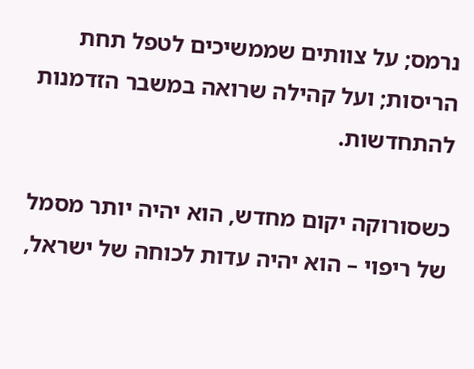נרמס; על צוותים שממשיכים לטפל תחת הריסות; ועל קהילה שרואה במשבר הזדמנות להתחדשות.

כשסורוקה יקום מחדש, הוא יהיה יותר מסמל של ריפוי – הוא יהיה עדות לכוחה של ישראל,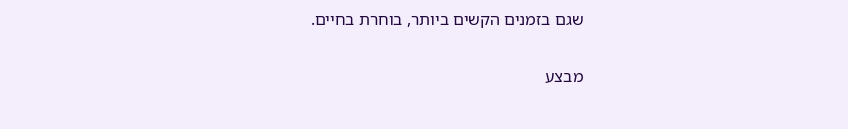שגם בזמנים הקשים ביותר, בוחרת בחיים.

מבצע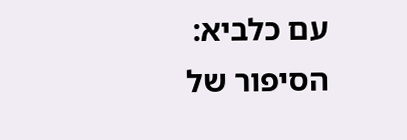עם כלביא: הסיפור של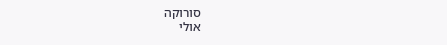סורוקה
אולי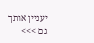יעניין אותך גם >>>